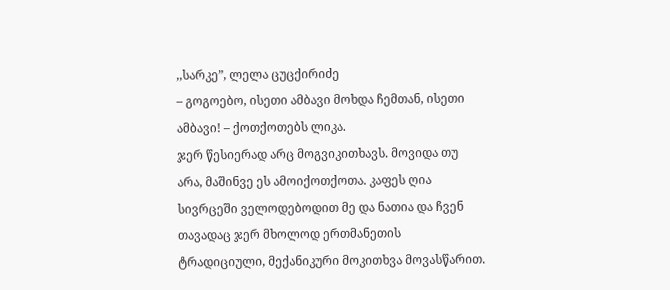,,სარკე”, ლელა ცუცქირიძე
– გოგოებო, ისეთი ამბავი მოხდა ჩემთან, ისეთი ამბავი! – ქოთქოთებს ლიკა.
ჯერ წესიერად არც მოგვიკითხავს. მოვიდა თუ არა, მაშინვე ეს ამოიქოთქოთა. კაფეს ღია სივრცეში ველოდებოდით მე და ნათია და ჩვენ თავადაც ჯერ მხოლოდ ერთმანეთის ტრადიციული, მექანიკური მოკითხვა მოვასწარით.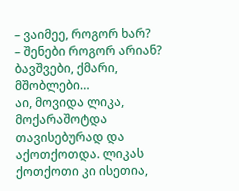– ვაიმეე, როგორ ხარ?
– შენები როგორ არიან? ბავშვები, ქმარი, მშობლები…
აი, მოვიდა ლიკა, მოქარაშოტდა თავისებურად და აქოთქოთდა. ლიკას ქოთქოთი კი ისეთია,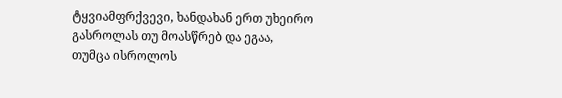ტყვიამფრქვევი, ხანდახან ერთ უხეირო გასროლას თუ მოასწრებ და ეგაა,
თუმცა ისროლოს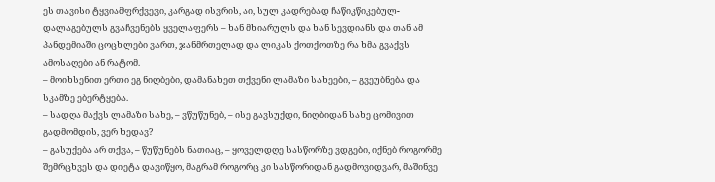ეს თავისი ტყვიამფრქვევი, კარგად ისვრის, აი, სულ კადრებად ჩაწიკწიკებულ-დალაგებულს გვაჩვენებს ყველაფერს – ხან მხიარულს და ხან სევდიანს და თან ამ პანდემიაში ცოცხლები ვართ, ჯანმრთელად და ლიკას ქოთქოთზე რა ხმა გვაქვს ამოსაღები ან რატომ.
– მოიხსენით ერთი ეგ ნიღბები, დამანახეთ თქვენი ლამაზი სახეები, – გვეუბნება და სკამზე ებერტყება.
– სადღა მაქვს ლამაზი სახე, – ვწუწუნებ, – ისე გავსუქდი, ნიღბიდან სახე ცომივით გადმომდის, ვერ ხედავ?
– გასუქება არ თქვა, – წუწუნებს ნათიაც, – ყოველდღე სასწორზე ვდგები, იქნებ როგორმე შემრცხვეს და დიეტა დავიწყო, მაგრამ როგორც კი სასწორიდან გადმოვიდვარ, მაშინვე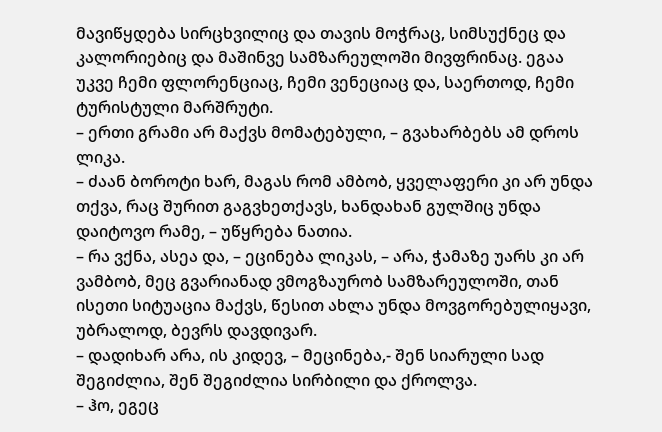მავიწყდება სირცხვილიც და თავის მოჭრაც, სიმსუქნეც და კალორიებიც და მაშინვე სამზარეულოში მივფრინაც. ეგაა უკვე ჩემი ფლორენციაც, ჩემი ვენეციაც და, საერთოდ, ჩემი ტურისტული მარშრუტი.
– ერთი გრამი არ მაქვს მომატებული, – გვახარბებს ამ დროს ლიკა.
– ძაან ბოროტი ხარ, მაგას რომ ამბობ, ყველაფერი კი არ უნდა თქვა, რაც შურით გაგვხეთქავს, ხანდახან გულშიც უნდა დაიტოვო რამე, – უწყრება ნათია.
– რა ვქნა, ასეა და, – ეცინება ლიკას, – არა, ჭამაზე უარს კი არ ვამბობ, მეც გვარიანად ვმოგზაურობ სამზარეულოში, თან ისეთი სიტუაცია მაქვს, წესით ახლა უნდა მოვგორებულიყავი, უბრალოდ, ბევრს დავდივარ.
– დადიხარ არა, ის კიდევ, – მეცინება,- შენ სიარული სად შეგიძლია, შენ შეგიძლია სირბილი და ქროლვა.
– ჰო, ეგეც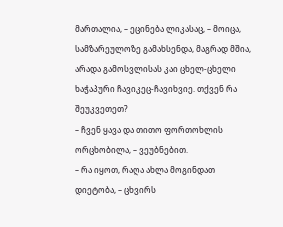მართალია, – ეცინება ლიკასაც, – მოიცა, სამზარეულოზე გამახსენდა, მაგრად მშია, არადა გამოსვლისას კაი ცხელ-ცხელი ხაჭაპური ჩავიკეც-ჩავიხვიე. თქვენ რა შეუკვეთეთ?
– ჩვენ ყავა და თითო ფორთოხლის ორცხობილა, – ვეუბნებით.
– რა იყოთ, რაღა ახლა მოგინდათ დიეტობა, – ცხვირს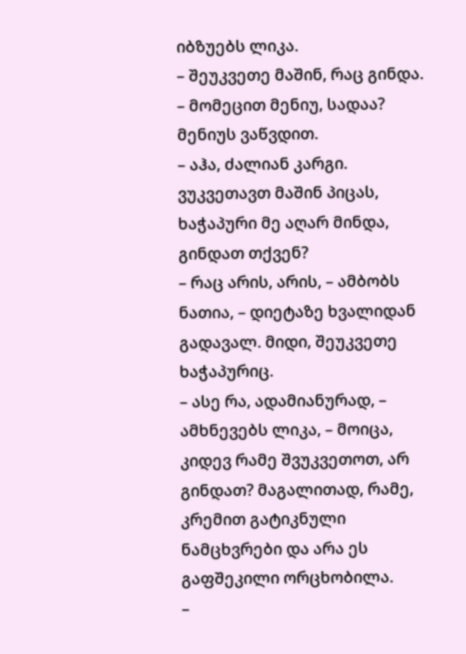იბზუებს ლიკა.
– შეუკვეთე მაშინ, რაც გინდა.
– მომეცით მენიუ, სადაა?
მენიუს ვაწვდით.
– აჰა, ძალიან კარგი. ვუკვეთავთ მაშინ პიცას, ხაჭაპური მე აღარ მინდა, გინდათ თქვენ?
– რაც არის, არის, – ამბობს ნათია, – დიეტაზე ხვალიდან გადავალ. მიდი, შეუკვეთე ხაჭაპურიც.
– ასე რა, ადამიანურად, – ამხნევებს ლიკა, – მოიცა, კიდევ რამე შვუკვეთოთ, არ გინდათ? მაგალითად, რამე, კრემით გატიკნული ნამცხვრები და არა ეს გაფშეკილი ორცხობილა.
–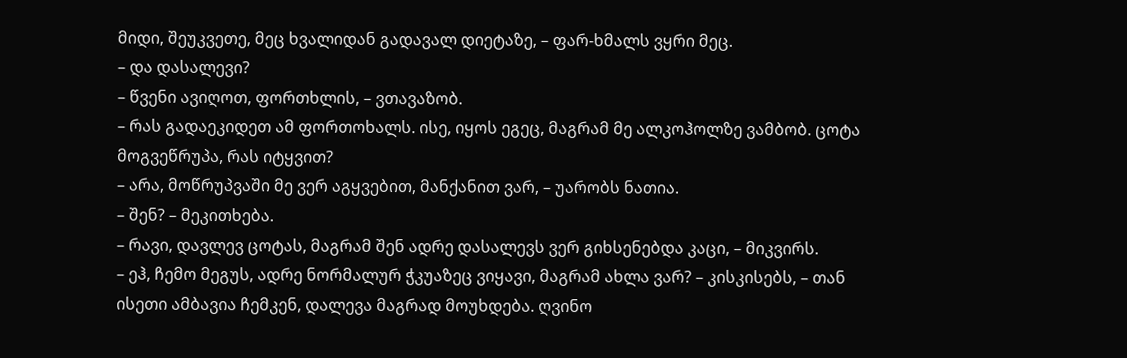მიდი, შეუკვეთე, მეც ხვალიდან გადავალ დიეტაზე, – ფარ-ხმალს ვყრი მეც.
– და დასალევი?
– წვენი ავიღოთ, ფორთხლის, – ვთავაზობ.
– რას გადაეკიდეთ ამ ფორთოხალს. ისე, იყოს ეგეც, მაგრამ მე ალკოჰოლზე ვამბობ. ცოტა მოგვეწრუპა, რას იტყვით?
– არა, მოწრუპვაში მე ვერ აგყვებით, მანქანით ვარ, – უარობს ნათია.
– შენ? – მეკითხება.
– რავი, დავლევ ცოტას, მაგრამ შენ ადრე დასალევს ვერ გიხსენებდა კაცი, – მიკვირს.
– ეჰ, ჩემო მეგუს, ადრე ნორმალურ ჭკუაზეც ვიყავი, მაგრამ ახლა ვარ? – კისკისებს, – თან ისეთი ამბავია ჩემკენ, დალევა მაგრად მოუხდება. ღვინო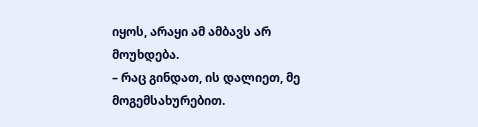იყოს, არაყი ამ ამბავს არ მოუხდება.
– რაც გინდათ, ის დალიეთ, მე მოგემსახურებით.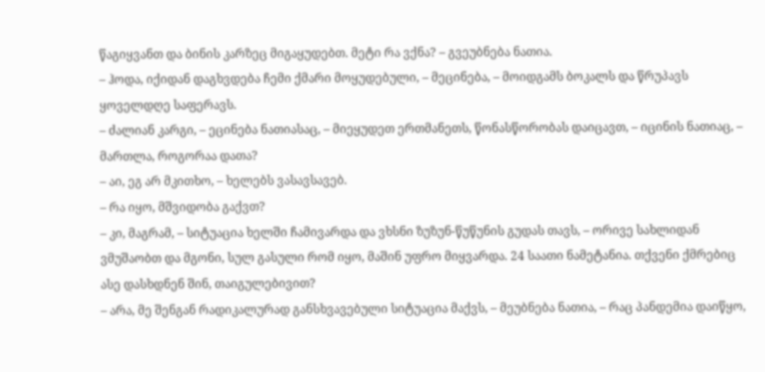წაგიყვანთ და ბინის კარზეც მიგაყუდებთ. მეტი რა ვქნა? – გვეუბნება ნათია.
– ჰოდა, იქიდან დაგხვდება ჩემი ქმარი მოყუდებული, – მეცინება, – მოიდგამს ბოკალს და წრუპავს ყოველდღე საფერავს.
– ძალიან კარგი, – ეცინება ნათიასაც, – მიეყუდეთ ერთმანეთს, წონასწორობას დაიცავთ, – იცინის ნათიაც, – მართლა, როგორაა დათა?
– აი, ეგ არ მკითხო, – ხელებს ვასავსავებ.
– რა იყო, მშვიდობა გაქვთ?
– კი, მაგრამ, – სიტუაცია ხელში ჩამივარდა და ვხსნი ზუზუნ-წუწუნის გუდას თავს, – ორივე სახლიდან ვმუშაობთ და მგონი, სულ გასული რომ იყო, მაშინ უფრო მიყვარდა. 24 საათი ნამეტანია. თქვენი ქმრებიც ასე დასხდნენ შინ, თაიგულებივით?
– არა, მე შენგან რადიკალურად განსხვავებული სიტუაცია მაქვს, – მეუბნება ნათია, – რაც პანდემია დაიწყო,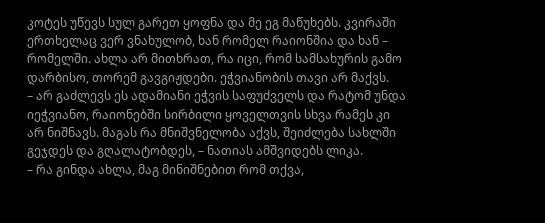კოტეს უწევს სულ გარეთ ყოფნა და მე ეგ მაწუხებს. კვირაში ერთხელაც ვერ ვნახულობ, ხან რომელ რაიონშია და ხან – რომელში. ახლა არ მითხრათ, რა იცი, რომ სამსახურის გამო დარბისო, თორემ გავგიჟდები. ეჭვიანობის თავი არ მაქვს.
– არ გაძლევს ეს ადამიანი ეჭვის საფუძველს და რატომ უნდა იეჭვიანო, რაიონებში სირბილი ყოველთვის სხვა რამეს კი არ ნიშნავს. მაგას რა მნიშვნელობა აქვს, შეიძლება სახლში გეჯდეს და გღალატობდეს, – ნათიას ამშვიდებს ლიკა.
– რა გინდა ახლა, მაგ მინიშნებით რომ თქვა,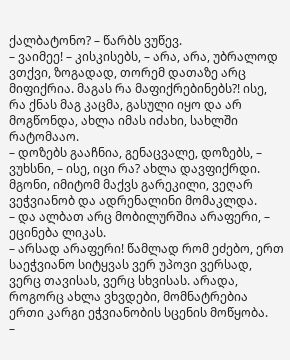ქალბატონო? – წარბს ვუწევ.
– ვაიმეე! – კისკისებს, – არა, არა, უბრალოდ ვთქვი, ზოგადად, თორემ დათაზე არც მიფიქრია. მაგას რა მაფიქრებინებს?! ისე, რა ქნას მაგ კაცმა, გასული იყო და არ მოგწონდა, ახლა იმას იძახი, სახლში რატომააო.
– დოზებს გააჩნია, გენაცვალე, დოზებს, – ვუხსნი, – ისე, იცი რა? ახლა დავფიქრდი. მგონი, იმიტომ მაქვს გარეკილი, ვეღარ ვეჭვიანობ და ადრენალინი მომაკლდა.
– და ალბათ არც მობილურშია არაფერი, – ეცინება ლიკას.
– არსად არაფერი! წამლად რომ ეძებო, ერთ საეჭვიანო სიტყვას ვერ უპოვი ვერსად, ვერც თავისას, ვერც სხვისას. არადა, როგორც ახლა ვხვდები, მომნატრებია ერთი კარგი ეჭვიანობის სცენის მოწყობა.
–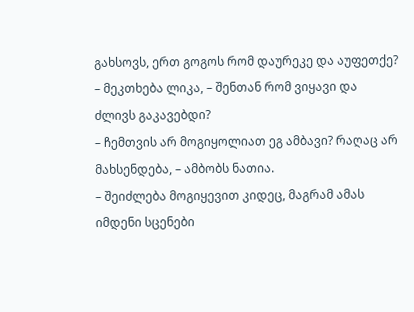გახსოვს, ერთ გოგოს რომ დაურეკე და აუფეთქე? – მეკთხება ლიკა, – შენთან რომ ვიყავი და ძლივს გაკავებდი?
– ჩემთვის არ მოგიყოლიათ ეგ ამბავი? რაღაც არ მახსენდება, – ამბობს ნათია.
– შეიძლება მოგიყევით კიდეც, მაგრამ ამას იმდენი სცენები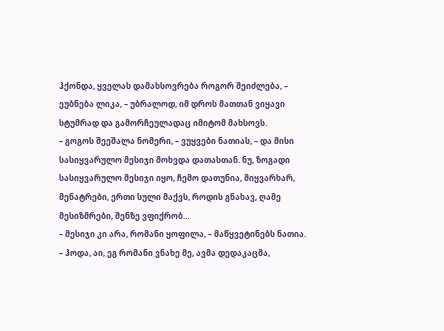ჰქონდა, ყველას დამახსოვრება როგორ შეიძლება, – ეუბნება ლიკა, – უბრალოდ, იმ დროს მათთან ვიყავი სტუმრად და გამორჩეულადაც იმიტომ მახსოვს.
– გოგოს შეეშალა ნომერი, – ვუყვები ნათიას, – და მისი სასიყვარულო მესიჯი მოხვდა დათასთან. ნუ, ზოგადი სასიყვარულო მესიჯი იყო, ჩემო დათუნია, მიყვარხარ, მენატრები, ერთი სული მაქვს, როდის გნახავ, ღამე მესიზმრები, შენზე ვფიქრობ…
– მესიჯი კი არა, რომანი ყოფილა, – მაწყვეტინებს ნათია.
– ჰოდა, აი, ეგ რომანი ვნახე მე, ავმა დედაკაცმა,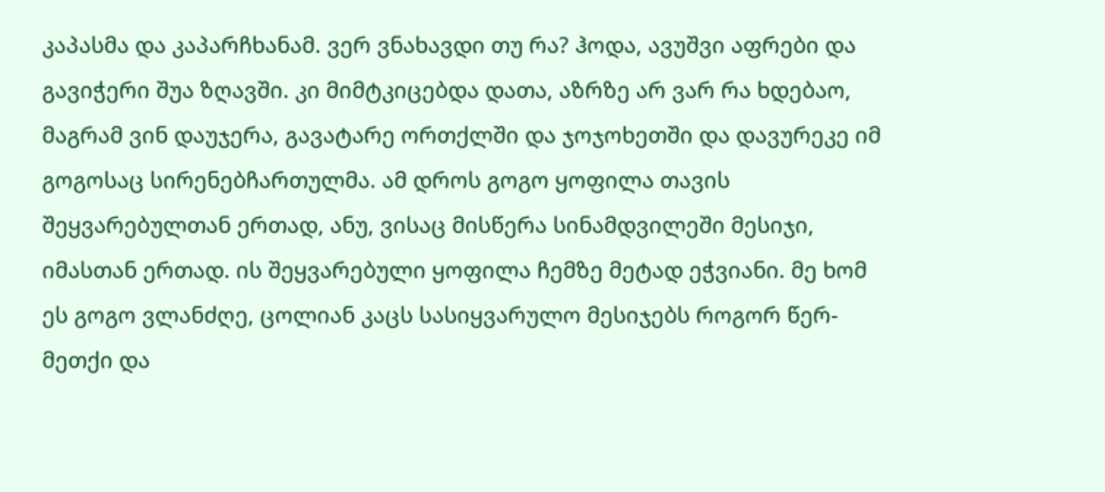კაპასმა და კაპარჩხანამ. ვერ ვნახავდი თუ რა? ჰოდა, ავუშვი აფრები და გავიჭერი შუა ზღავში. კი მიმტკიცებდა დათა, აზრზე არ ვარ რა ხდებაო, მაგრამ ვინ დაუჯერა, გავატარე ორთქლში და ჯოჯოხეთში და დავურეკე იმ გოგოსაც სირენებჩართულმა. ამ დროს გოგო ყოფილა თავის შეყვარებულთან ერთად, ანუ, ვისაც მისწერა სინამდვილეში მესიჯი, იმასთან ერთად. ის შეყვარებული ყოფილა ჩემზე მეტად ეჭვიანი. მე ხომ ეს გოგო ვლანძღე, ცოლიან კაცს სასიყვარულო მესიჯებს როგორ წერ-მეთქი და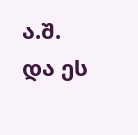ა.შ. და ეს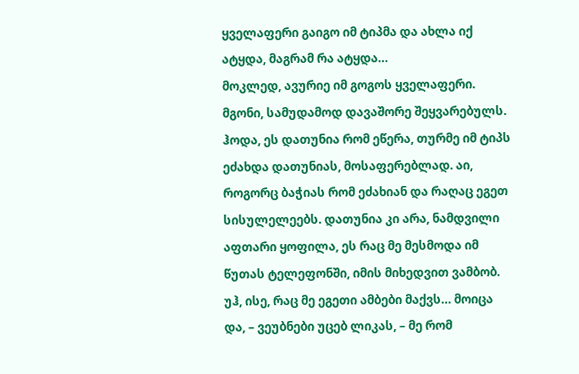ყველაფერი გაიგო იმ ტიპმა და ახლა იქ ატყდა, მაგრამ რა ატყდა…
მოკლედ, ავურიე იმ გოგოს ყველაფერი. მგონი, სამუდამოდ დავაშორე შეყვარებულს. ჰოდა, ეს დათუნია რომ ეწერა, თურმე იმ ტიპს ეძახდა დათუნიას, მოსაფერებლად. აი, როგორც ბაჭიას რომ ეძახიან და რაღაც ეგეთ სისულელეებს. დათუნია კი არა, ნამდვილი აფთარი ყოფილა, ეს რაც მე მესმოდა იმ წუთას ტელეფონში, იმის მიხედვით ვამბობ. უჰ, ისე, რაც მე ეგეთი ამბები მაქვს… მოიცა და, – ვეუბნები უცებ ლიკას, – მე რომ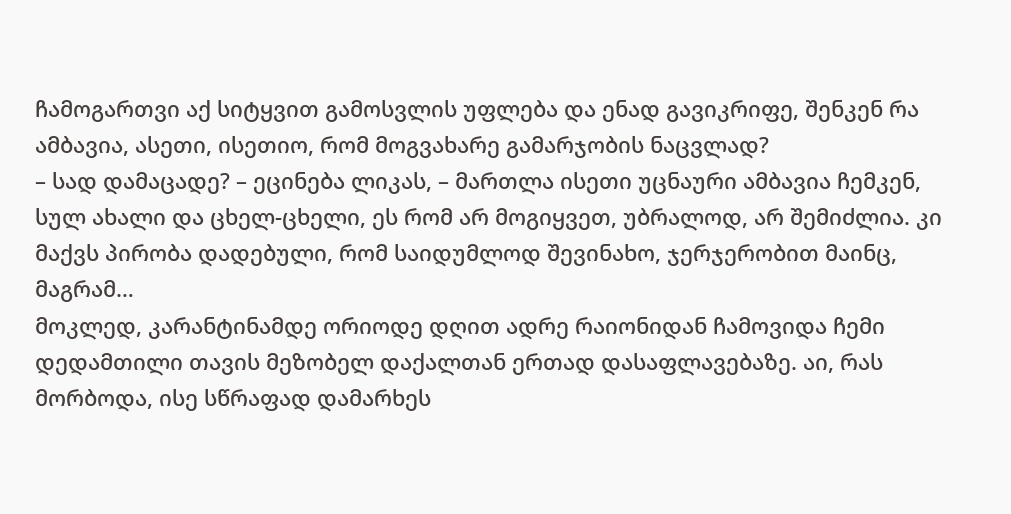ჩამოგართვი აქ სიტყვით გამოსვლის უფლება და ენად გავიკრიფე, შენკენ რა ამბავია, ასეთი, ისეთიო, რომ მოგვახარე გამარჯობის ნაცვლად?
– სად დამაცადე? – ეცინება ლიკას, – მართლა ისეთი უცნაური ამბავია ჩემკენ, სულ ახალი და ცხელ-ცხელი, ეს რომ არ მოგიყვეთ, უბრალოდ, არ შემიძლია. კი მაქვს პირობა დადებული, რომ საიდუმლოდ შევინახო, ჯერჯერობით მაინც, მაგრამ…
მოკლედ, კარანტინამდე ორიოდე დღით ადრე რაიონიდან ჩამოვიდა ჩემი დედამთილი თავის მეზობელ დაქალთან ერთად დასაფლავებაზე. აი, რას მორბოდა, ისე სწრაფად დამარხეს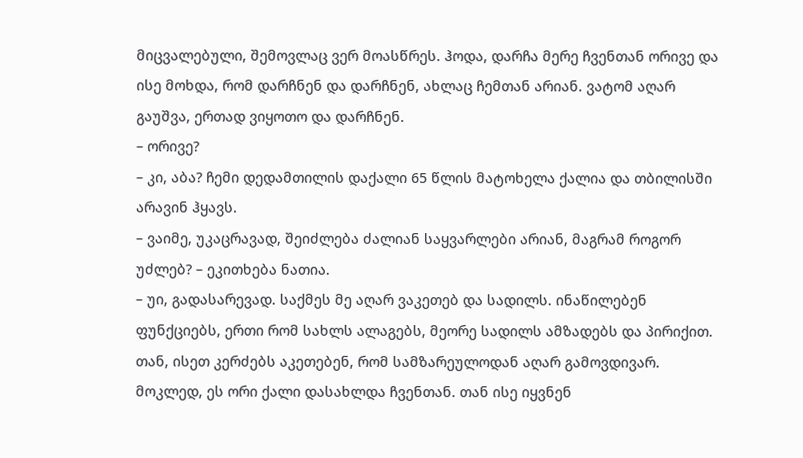მიცვალებული, შემოვლაც ვერ მოასწრეს. ჰოდა, დარჩა მერე ჩვენთან ორივე და ისე მოხდა, რომ დარჩნენ და დარჩნენ, ახლაც ჩემთან არიან. ვატომ აღარ გაუშვა, ერთად ვიყოთო და დარჩნენ.
– ორივე?
– კი, აბა? ჩემი დედამთილის დაქალი 65 წლის მატოხელა ქალია და თბილისში არავინ ჰყავს.
– ვაიმე, უკაცრავად, შეიძლება ძალიან საყვარლები არიან, მაგრამ როგორ უძლებ? – ეკითხება ნათია.
– უი, გადასარევად. საქმეს მე აღარ ვაკეთებ და სადილს. ინაწილებენ ფუნქციებს, ერთი რომ სახლს ალაგებს, მეორე სადილს ამზადებს და პირიქით. თან, ისეთ კერძებს აკეთებენ, რომ სამზარეულოდან აღარ გამოვდივარ. მოკლედ, ეს ორი ქალი დასახლდა ჩვენთან. თან ისე იყვნენ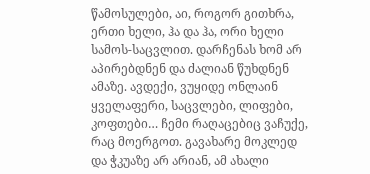წამოსულები, აი, როგორ გითხრა, ერთი ხელი, ჰა და ჰა, ორი ხელი სამოს-საცვლით. დარჩენას ხომ არ აპირებდნენ და ძალიან წუხდნენ ამაზე. ავდექი, ვუყიდე ონლაინ ყველაფერი, საცვლები, ლიფები, კოფთები… ჩემი რაღაცებიც ვაჩუქე, რაც მოერგოთ. გავახარე მოკლედ და ჭკუაზე არ არიან, ამ ახალი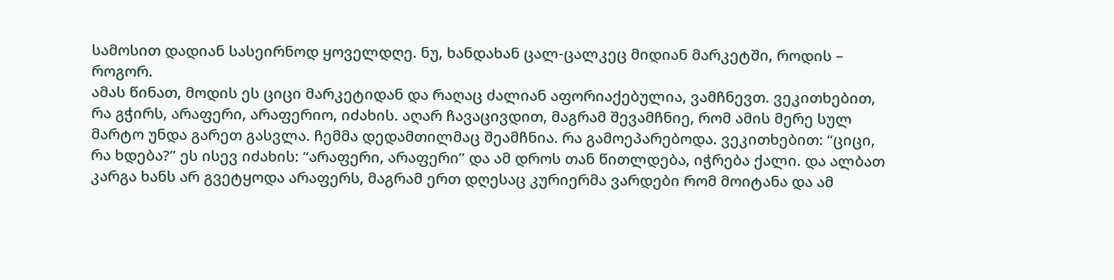სამოსით დადიან სასეირნოდ ყოველდღე. ნუ, ხანდახან ცალ-ცალკეც მიდიან მარკეტში, როდის – როგორ.
ამას წინათ, მოდის ეს ციცი მარკეტიდან და რაღაც ძალიან აფორიაქებულია, ვამჩნევთ. ვეკითხებით, რა გჭირს, არაფერი, არაფერიო, იძახის. აღარ ჩავაცივდით, მაგრამ შევამჩნიე, რომ ამის მერე სულ მარტო უნდა გარეთ გასვლა. ჩემმა დედამთილმაც შეამჩნია. რა გამოეპარებოდა. ვეკითხებით: “ციცი, რა ხდება?” ეს ისევ იძახის: “არაფერი, არაფერი” და ამ დროს თან წითლდება, იჭრება ქალი. და ალბათ კარგა ხანს არ გვეტყოდა არაფერს, მაგრამ ერთ დღესაც კურიერმა ვარდები რომ მოიტანა და ამ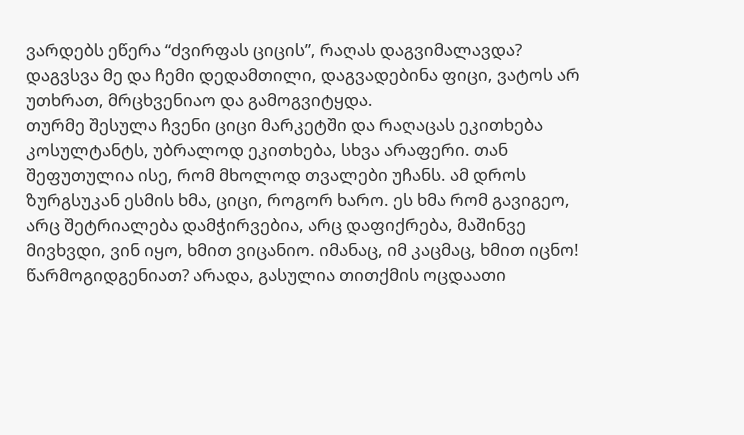ვარდებს ეწერა “ძვირფას ციცის”, რაღას დაგვიმალავდა? დაგვსვა მე და ჩემი დედამთილი, დაგვადებინა ფიცი, ვატოს არ უთხრათ, მრცხვენიაო და გამოგვიტყდა.
თურმე შესულა ჩვენი ციცი მარკეტში და რაღაცას ეკითხება კოსულტანტს, უბრალოდ ეკითხება, სხვა არაფერი. თან შეფუთულია ისე, რომ მხოლოდ თვალები უჩანს. ამ დროს ზურგსუკან ესმის ხმა, ციცი, როგორ ხარო. ეს ხმა რომ გავიგეო, არც შეტრიალება დამჭირვებია, არც დაფიქრება, მაშინვე მივხვდი, ვინ იყო, ხმით ვიცანიო. იმანაც, იმ კაცმაც, ხმით იცნო! წარმოგიდგენიათ? არადა, გასულია თითქმის ოცდაათი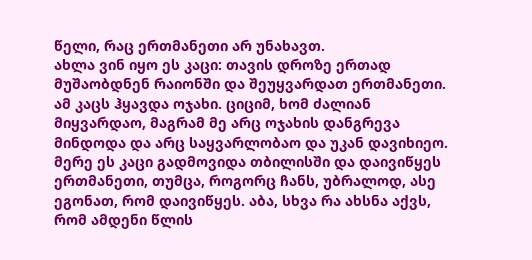წელი, რაც ერთმანეთი არ უნახავთ.
ახლა ვინ იყო ეს კაცი: თავის დროზე ერთად მუშაობდნენ რაიონში და შეუყვარდათ ერთმანეთი. ამ კაცს ჰყავდა ოჯახი. ციციმ, ხომ ძალიან მიყვარდაო, მაგრამ მე არც ოჯახის დანგრევა მინდოდა და არც საყვარლობაო და უკან დავიხიეო. მერე ეს კაცი გადმოვიდა თბილისში და დაივიწყეს ერთმანეთი, თუმცა, როგორც ჩანს, უბრალოდ, ასე ეგონათ, რომ დაივიწყეს. აბა, სხვა რა ახსნა აქვს, რომ ამდენი წლის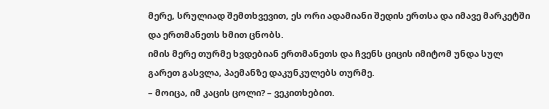მერე, სრულიად შემთხვევით, ეს ორი ადამიანი შედის ერთსა და იმავე მარკეტში და ერთმანეთს ხმით ცნობს.
იმის მერე თურმე ხვდებიან ერთმანეთს და ჩვენს ციცის იმიტომ უნდა სულ გარეთ გასვლა, პაემანზე დაკუნკულებს თურმე.
– მოიცა, იმ კაცის ცოლი? – ვეკითხებით.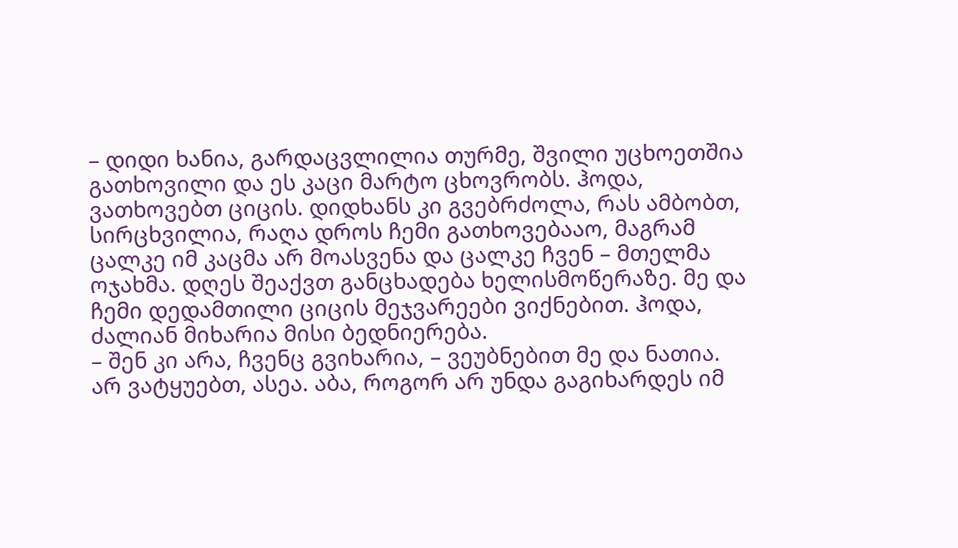– დიდი ხანია, გარდაცვლილია თურმე, შვილი უცხოეთშია გათხოვილი და ეს კაცი მარტო ცხოვრობს. ჰოდა, ვათხოვებთ ციცის. დიდხანს კი გვებრძოლა, რას ამბობთ, სირცხვილია, რაღა დროს ჩემი გათხოვებააო, მაგრამ ცალკე იმ კაცმა არ მოასვენა და ცალკე ჩვენ – მთელმა ოჯახმა. დღეს შეაქვთ განცხადება ხელისმოწერაზე. მე და ჩემი დედამთილი ციცის მეჯვარეები ვიქნებით. ჰოდა, ძალიან მიხარია მისი ბედნიერება.
– შენ კი არა, ჩვენც გვიხარია, – ვეუბნებით მე და ნათია.
არ ვატყუებთ, ასეა. აბა, როგორ არ უნდა გაგიხარდეს იმ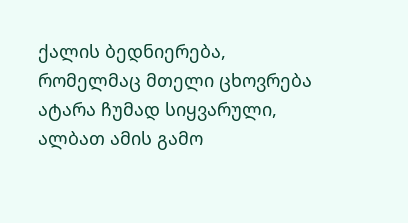ქალის ბედნიერება, რომელმაც მთელი ცხოვრება ატარა ჩუმად სიყვარული, ალბათ ამის გამო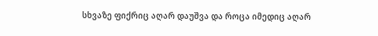სხვაზე ფიქრიც აღარ დაუშვა და როცა იმედიც აღარ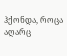ჰქონდა, როცა აღარც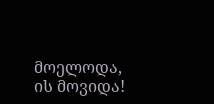მოელოდა, ის მოვიდა!